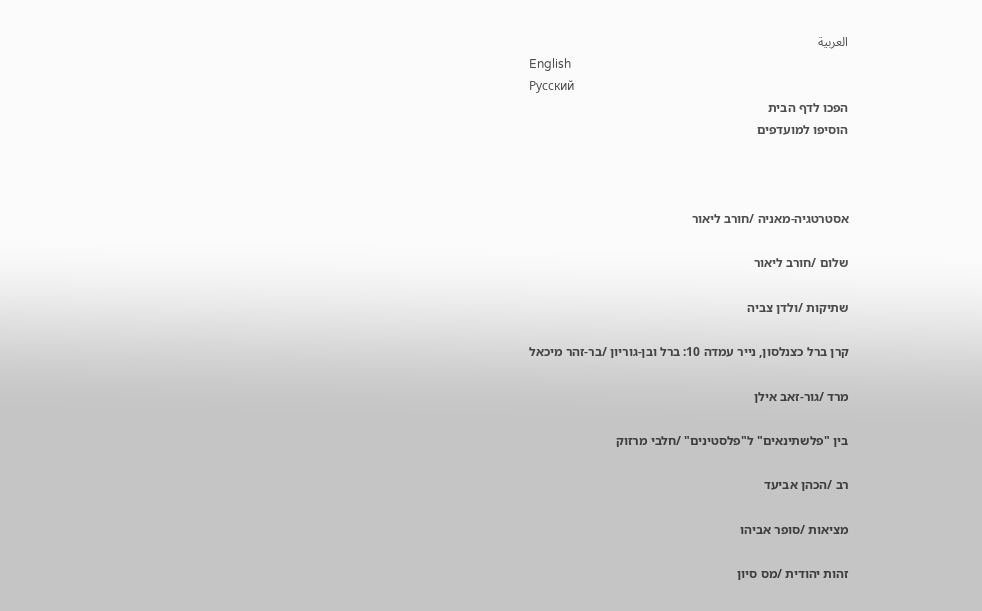العربية
English
Русский
הפכו לדף הבית
הוסיפו למועדפים



אסטרטגיה-מאניה /חורב ליאור

שלום /חורב ליאור

שתיקות /ולדן צביה

קרן ברל כצנלסון, נייר עמדה 10: ברל ובן-גוריון /בר-זהר מיכאל

מרד /גור-זאב אילן

בין "פלשתינאים" ל"פלסטינים" /חלבי מרזוק

רב /הכהן אביעד

מציאות /סופר אביהו

זהות יהודית /מס סיון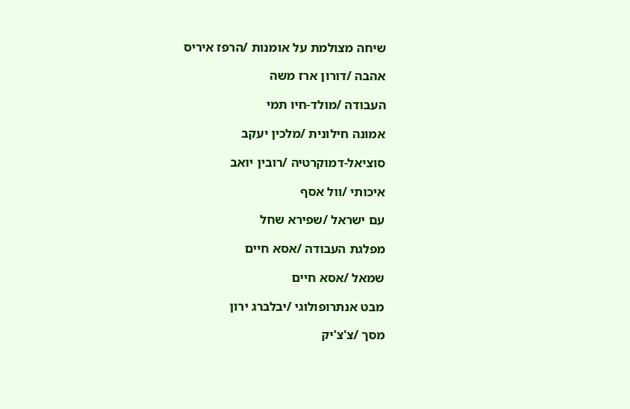שיחה מצולמת על אומנות /הרפז איריס

אהבה /דורון ארז משה

העבודה /מולד-חיו תמי

אמונה חילונית /מלכין יעקב

סוציאל-דמוקרטיה /רובין יואב

איכותי /וול אסף

עם ישראל /שפירא שחל

מפלגת העבודה /אסא חיים

שמאל /אסא חיים

מבט אנתרופולוגי /יבלברג ירון

מסך /צ'צ'יק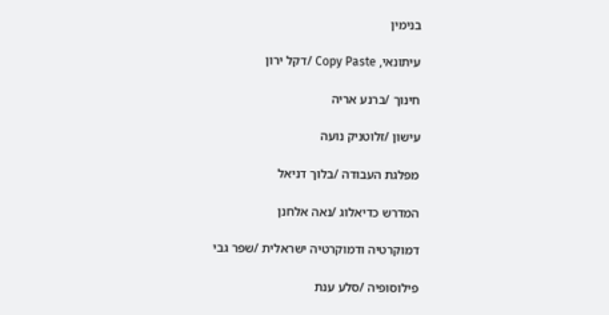בנימין

עיתונאי, Copy Paste /דקל ירון

חינוך /ברנע אריה

עישון /זלוטניק נועה

מפלגת העבודה /בלוך דניאל

המדרש כדיאלוג /נאה אלחנן

דמוקרטיה ודמוקרטיה ישראלית /שפר גבי

פילוסופיה /סלע ענת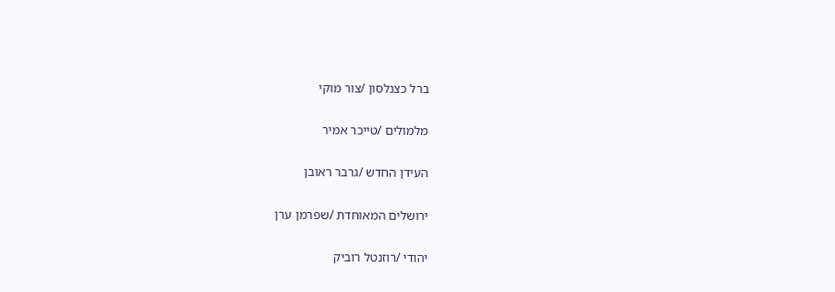ברל כצנלסון /צור מוקי

מלמולים /טייכר אמיר

העידן החדש /גרבר ראובן

ירושלים המאוחדת /שפרמן ערן

יהודי /רוזנטל רוביק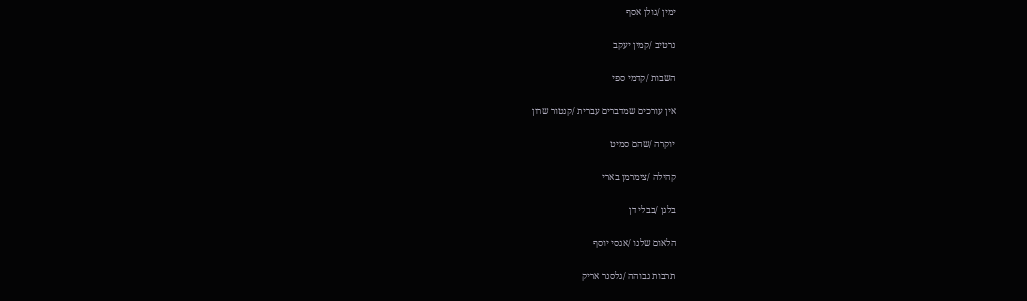ימין /גולן אסף

נרטיב /קמין יעקב

השבות /קדמי ספי

אין עורכים שמדברים עברית /קנטור שרון

יוקרה /שהם סמיט

קהילה /צימרמן בארי

בלגן /בבלי דן

הלאום שלנו /אגסי יוסף

תרבות גבוהה /גלסנר אריק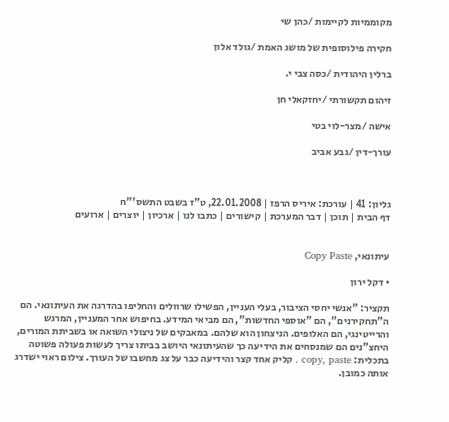מקוממיות לקיימות /כהן שי

חקירה פילוסופית של מושג האמת /גולד אלון

ברלין היהודית /כסה צבי י.

זיהום תקשורתי /יחזקאלי חן

אישה /מצר-לוי בטי

עורך-דין /גבע אביב



גליון: 41 | עורכת: איריס הרפז | 22.01.2008, ט"ז בשבט התשס'"ח
דף הבית | תוכן | דבר המערכת | קישורים | כתבו לנו | ארכיון | יוצרים | ארועים


עיתונאי, Copy Paste

• דקל ירון

תקציר: "אנשי יחסי הציבור, בעלי העניין, הפשילו שרוולים והחליפו בהדרגה את העיתונאי. הם ה"תחקירנים", הם "אוספי החדשות", הם מביאי המידע. בחיפוש אחר המעניין, המרגש והרייטינגי, הם האלופים. הניצחון הוא שלהם. במאבקים של ניצולי השואה או בשביתת המורים, היחצ"נים הם שמנסחים את הידיעה כך שהעיתונאי היושב בביתו צריך לעשות פעולה פשוטה בתכלית: copy, paste . קליק אחד קצר והידיעה כבר על צג מחשבו של העורך. צילום ראוי ישדרג אותה כמובן.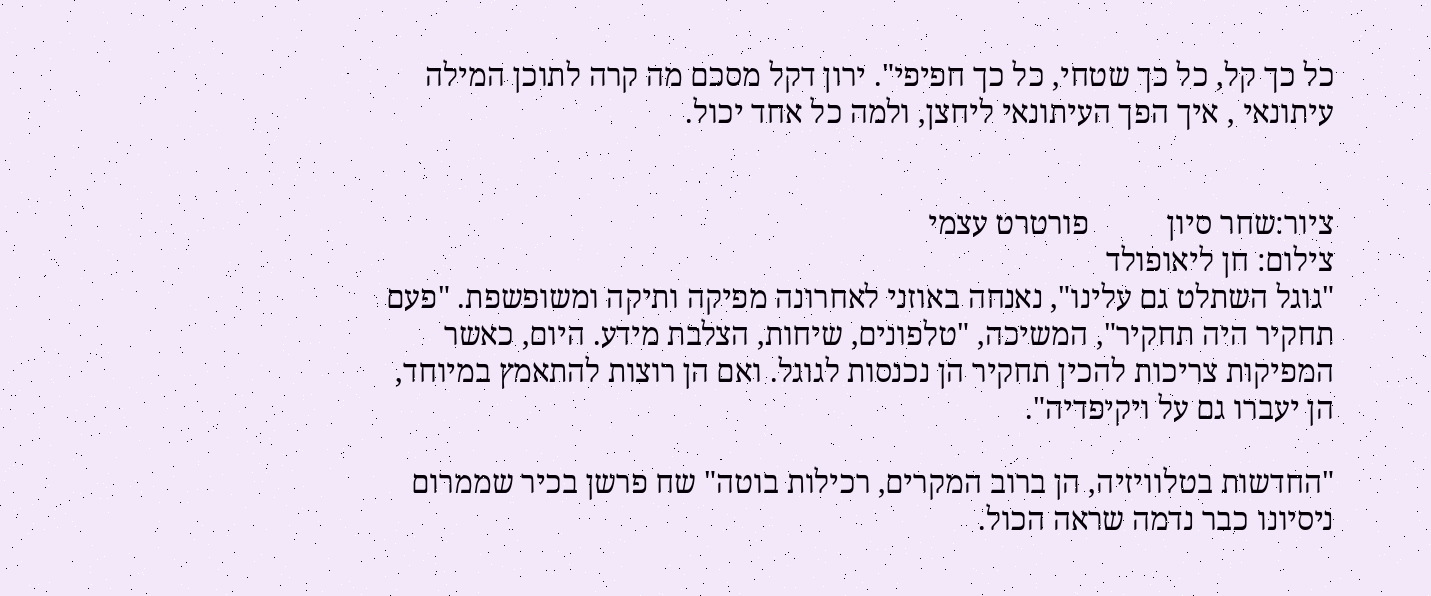כל כך קל, כל כך שטחי, כל כך חפיפי". ירון דקל מסכם מה קרה לתוכן המילה עיתונאי , איך הפך העיתונאי ליחצן, ולמה כל אחד יכול.


ציור:שחר סיון          פורטרט עצמי
צילום: חן ליאופולד
"גוגל השתלט גם עלינו", נאנחה באוזני לאחרונה מפיקה ותיקה ומשופשפת. "פעם תחקיר היה תחקיר", המשיכה, "טלפונים, שיחות, הצלבת מידע. היום, כאשר המפיקות צריכות להכין תחקיר הן נכנסות לגוגל. ואם הן רוצות להתאמץ במיוחד, הן יעברו גם על ויקיפדיה".

"החדשות בטלוויזיה, הן ברוב המקרים, רכילות בוטה" שח פרשן בכיר שממרום ניסיונו כבר נדמה שראה הכול.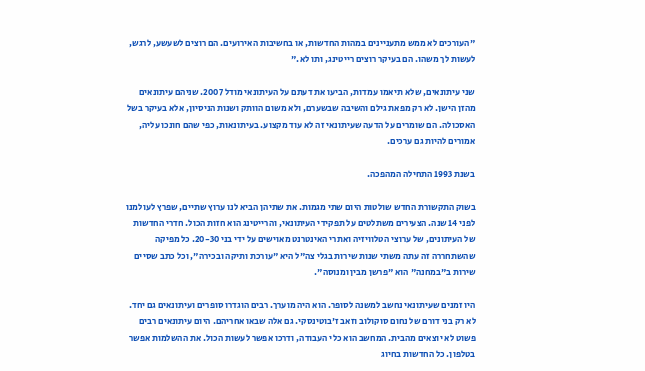"העורכים לא ממש מתעניינים במהות החדשות, או בחשיבות האירועים. הם רוצים לשעשע, לרגש, לעשות לך משהו. הם בעיקר רוצים רייטינג, ותו לא."

שני עיתונאים, שלא תיאמו עמדות, הביעו את דעתם על העיתונאי מודל 2007. שניהם עיתונאים מהזן הישן. לא רק מפאת גילם והשיבה שבשערם, ולא משום הוותק ושנות הניסיון, אלא בעיקר בשל האסכולה. הם שומרים על הדעה שעיתונאי זה לא עוד מקצוע. בעיתונאות, כפי שהם חונכו עליה, אמורים להיות גם ערכים.

בשנת 1993 התחילה המהפכה.

בשוק התקשורת החדש שולטות היום שתי מגמות. את שתיהן הביא לנו ערוץ שתיים, שפרץ לעולמנו לפני 14 שנה. הצעירים משתלטים על תפקידי העיתונאי, והרייטינג הוא חזות הכול. חדרי החדשות של העיתונים, של ערוצי הטלוויזיה ואתרי האינטרנט מאוישים על ידי בני 20-30. כל מפיקה שהשתחררה זה עתה משתי שנות שירות בגלי צה"ל היא "עורכת ותיקה ובכירה", וכל כתב שסיים שירות ב"במחנה" הוא "פרשן מבין ומנוסה".

היו זמנים שעיתונאי נחשב למשנה לסופר. הוא היה מוערך. רבים הוגדרו סופרים ועיתונאים גם יחד. לא רק בני דורם של נחום סוקולוב וזאב ז'בוטינסקי. גם אלה שבאו אחריהם. היום עיתונאים רבים פשוט לא יוצאים מהבית. המחשב הוא כלי העבודה, ודרכו אפשר לעשות הכול. את ההשלמות אפשר בטלפון. כל החדשות בחיוג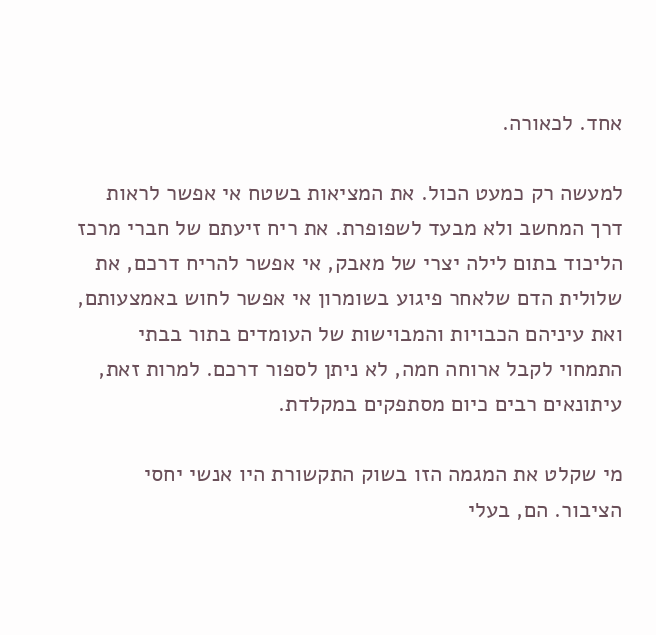אחד. לכאורה.

למעשה רק כמעט הכול. את המציאות בשטח אי אפשר לראות דרך המחשב ולא מבעד לשפופרת. את ריח זיעתם של חברי מרכז הליכוד בתום לילה יצרי של מאבק, אי אפשר להריח דרכם, את שלולית הדם שלאחר פיגוע בשומרון אי אפשר לחוש באמצעותם, ואת עיניהם הכבויות והמבוישות של העומדים בתור בבתי התמחוי לקבל ארוחה חמה, לא ניתן לספור דרכם. למרות זאת, עיתונאים רבים כיום מסתפקים במקלדת.

מי שקלט את המגמה הזו בשוק התקשורת היו אנשי יחסי הציבור. הם, בעלי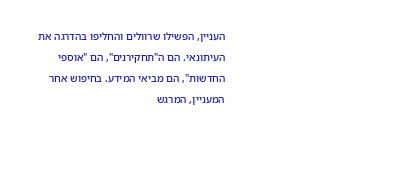העניין, הפשילו שרוולים והחליפו בהדרגה את העיתונאי. הם ה"תחקירנים", הם "אוספי החדשות", הם מביאי המידע. בחיפוש אחר המעניין, המרגש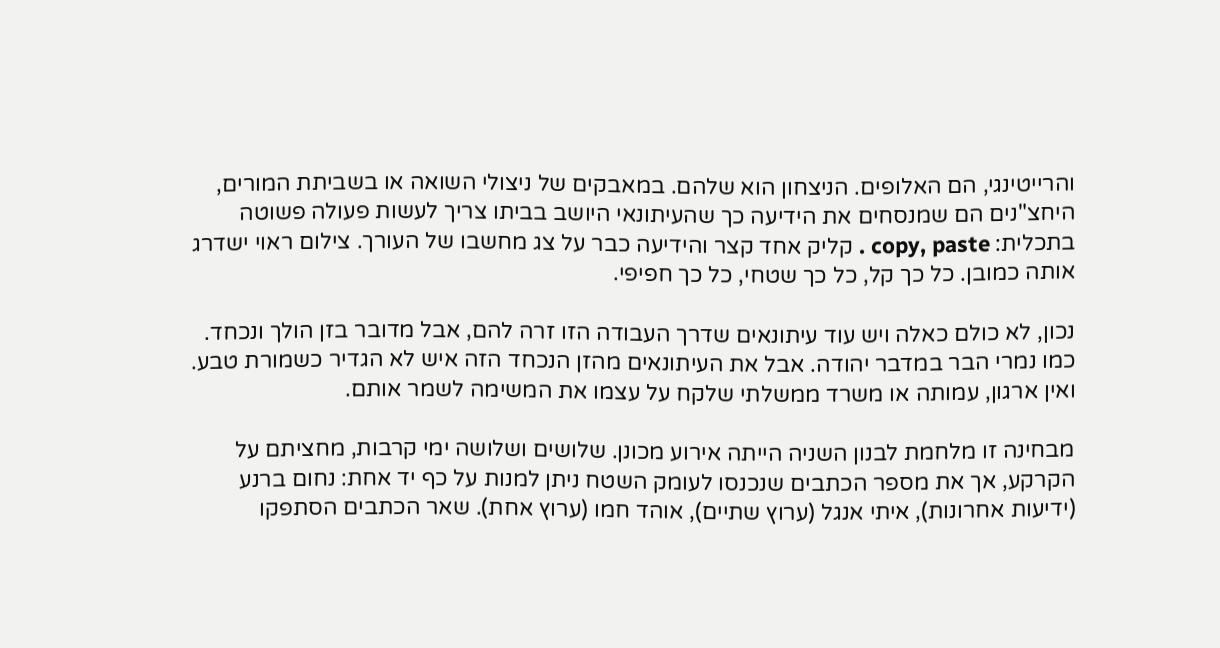והרייטינגי, הם האלופים. הניצחון הוא שלהם. במאבקים של ניצולי השואה או בשביתת המורים, היחצ"נים הם שמנסחים את הידיעה כך שהעיתונאי היושב בביתו צריך לעשות פעולה פשוטה בתכלית: copy, paste . קליק אחד קצר והידיעה כבר על צג מחשבו של העורך. צילום ראוי ישדרג אותה כמובן. כל כך קל, כל כך שטחי, כל כך חפיפי.

נכון, לא כולם כאלה ויש עוד עיתונאים שדרך העבודה הזו זרה להם, אבל מדובר בזן הולך ונכחד. כמו נמרי הבר במדבר יהודה. אבל את העיתונאים מהזן הנכחד הזה איש לא הגדיר כשמורת טבע. ואין ארגון, עמותה או משרד ממשלתי שלקח על עצמו את המשימה לשמר אותם.

מבחינה זו מלחמת לבנון השניה הייתה אירוע מכונן. שלושים ושלושה ימי קרבות, מחציתם על הקרקע, אך את מספר הכתבים שנכנסו לעומק השטח ניתן למנות על כף יד אחת: נחום ברנע (ידיעות אחרונות), איתי אנגל (ערוץ שתיים), אוהד חמו (ערוץ אחת). שאר הכתבים הסתפקו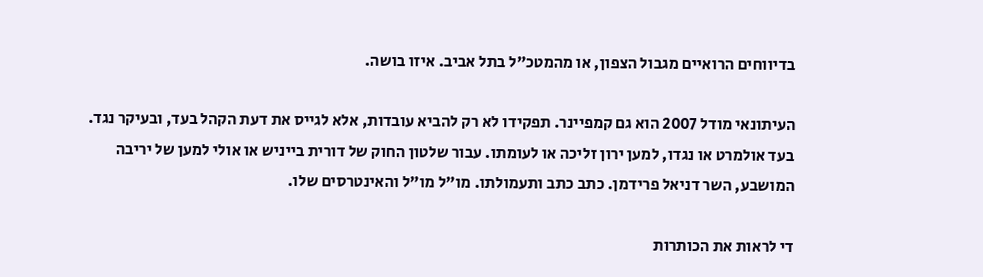בדיווחים הרואיים מגבול הצפון, או מהמטכ"ל בתל אביב. איזו בושה.

העיתונאי מודל 2007 הוא גם קמפיינר. תפקידו לא רק להביא עובדות, אלא לגייס את דעת הקהל בעד, ובעיקר נגד. בעד אולמרט או נגדו, למען ירון זליכה או לעומתו. עבור שלטון החוק של דורית בייניש או אולי למען של יריבה המושבע, השר דניאל פרידמן. כתב כתב ותעמולתו. מו"ל מו"ל והאינטרסים שלו.

די לראות את הכותרות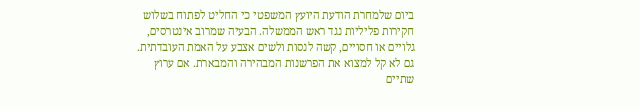ביום שלמחרת הודעת היועץ המשפטי כי החליט לפתוח בשלוש חקירות פליליות נגד ראש הממשלה. הבעיה שמרוב אינטרסים, גלויים או חסויים, קשה לנסות ולשים אצבע על האמת העובדתית. גם לא קל למצוא את הפרשנות המבהירה והמבארת. אם ערוץ שתיים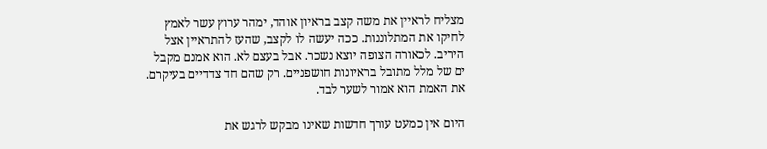מצליח לראיין את משה קצב בראיון אוהד, ימהר ערוץ עשר לאמץ לחיקו את המתלוננות. ככה יעשה לו לקצב, שהעז להתראיין אצל היריב. לכאורה הצופה יוצא נשכר. אבל בעצם לא. הוא אמנם מקבל ים של מלל מתובל בראיונות חושפניים. רק שהם חד צדדיים בעיקרם. את האמת הוא אמור לשער לבד.

היום אין כמעט עורך חדשות שאינו מבקש לרגש את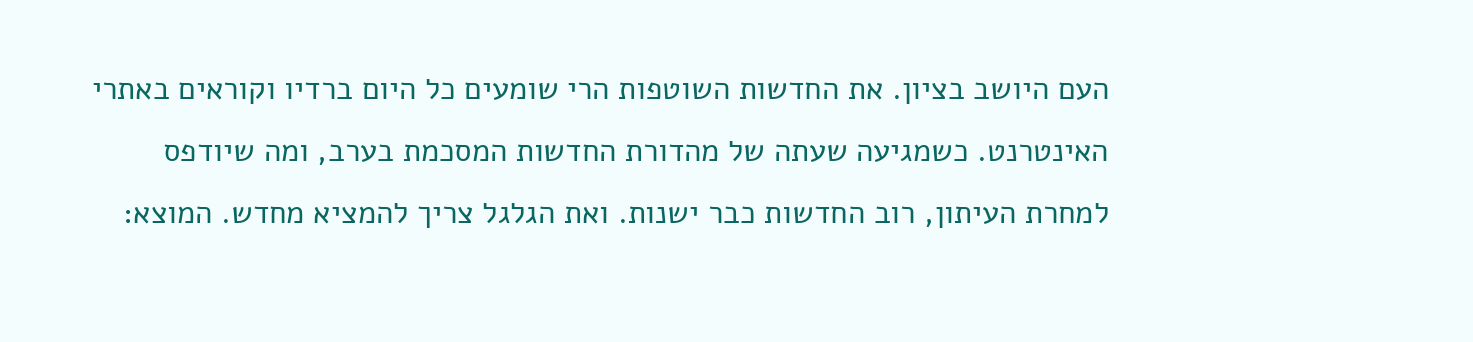העם היושב בציון. את החדשות השוטפות הרי שומעים כל היום ברדיו וקוראים באתרי האינטרנט. כשמגיעה שעתה של מהדורת החדשות המסכמת בערב, ומה שיודפס למחרת העיתון, רוב החדשות כבר ישנות. ואת הגלגל צריך להמציא מחדש. המוצא: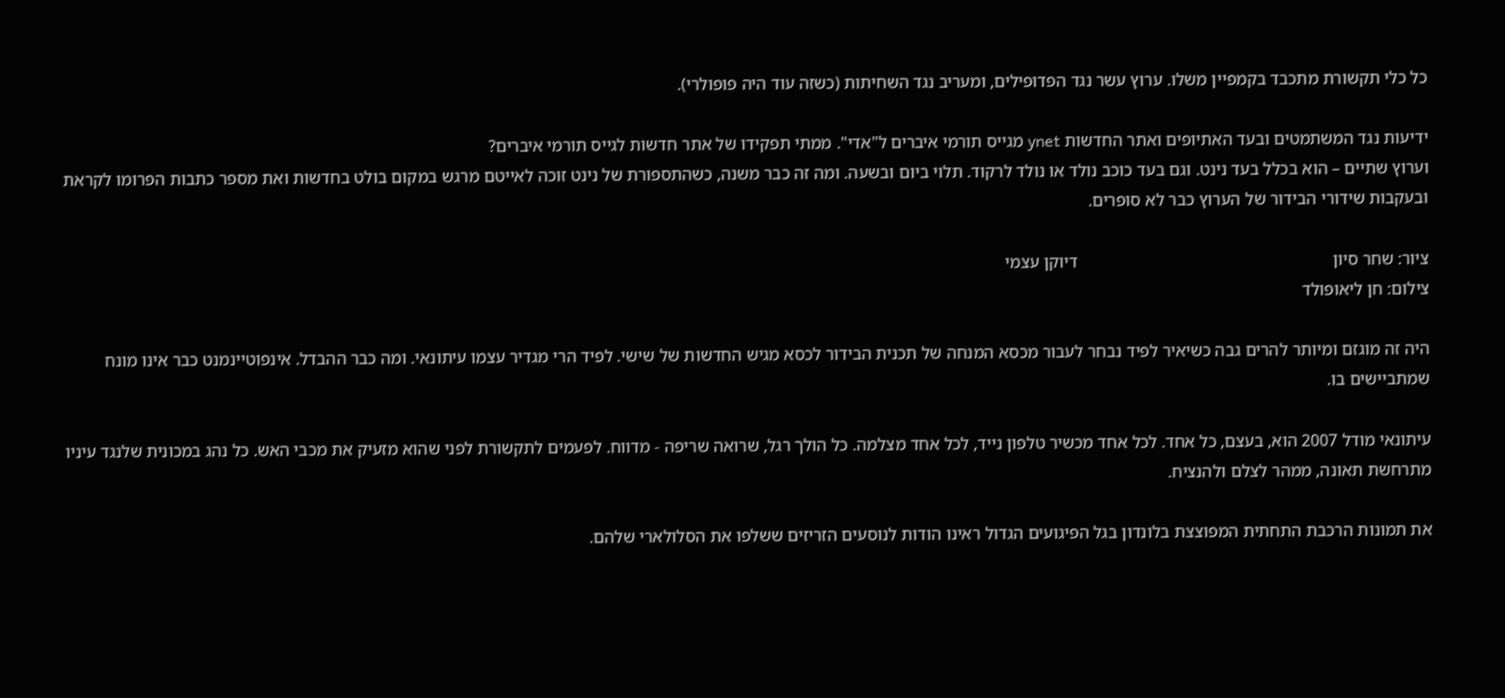כל כלי תקשורת מתכבד בקמפיין משלו. ערוץ עשר נגד הפדופילים, ומעריב נגד השחיתות (כשזה עוד היה פופולרי).

ידיעות נגד המשתמטים ובעד האתיופים ואתר החדשות ynet מגייס תורמי איברים ל"אדי". ממתי תפקידו של אתר חדשות לגייס תורמי איברים?
וערוץ שתיים – הוא בכלל בעד נינט. וגם בעד כוכב נולד או נולד לרקוד. תלוי ביום ובשעה. ומה זה כבר משנה, כשהתספורת של נינט זוכה לאייטם מרגש במקום בולט בחדשות ואת מספר כתבות הפרומו לקראת ובעקבות שידורי הבידור של הערוץ כבר לא סופרים.

ציור: שחר סיון                                                           דיוקן עצמי
צילום: חן ליאופולד

היה זה מוגזם ומיותר להרים גבה כשיאיר לפיד נבחר לעבור מכסא המנחה של תכנית הבידור לכסא מגיש החדשות של שישי. לפיד הרי מגדיר עצמו עיתונאי. ומה כבר ההבדל. אינפוטיינמנט כבר אינו מונח שמתביישים בו.

עיתונאי מודל 2007 הוא, בעצם, כל אחד. לכל אחד מכשיר טלפון נייד, לכל אחד מצלמה. כל הולך רגל, שרואה שריפה - מדווח. לפעמים לתקשורת לפני שהוא מזעיק את מכבי האש. כל נהג במכונית שלנגד עיניו מתרחשת תאונה, ממהר לצלם ולהנציח.

את תמונות הרכבת התחתית המפוצצת בלונדון בגל הפיגועים הגדול ראינו הודות לנוסעים הזריזים ששלפו את הסלולארי שלהם.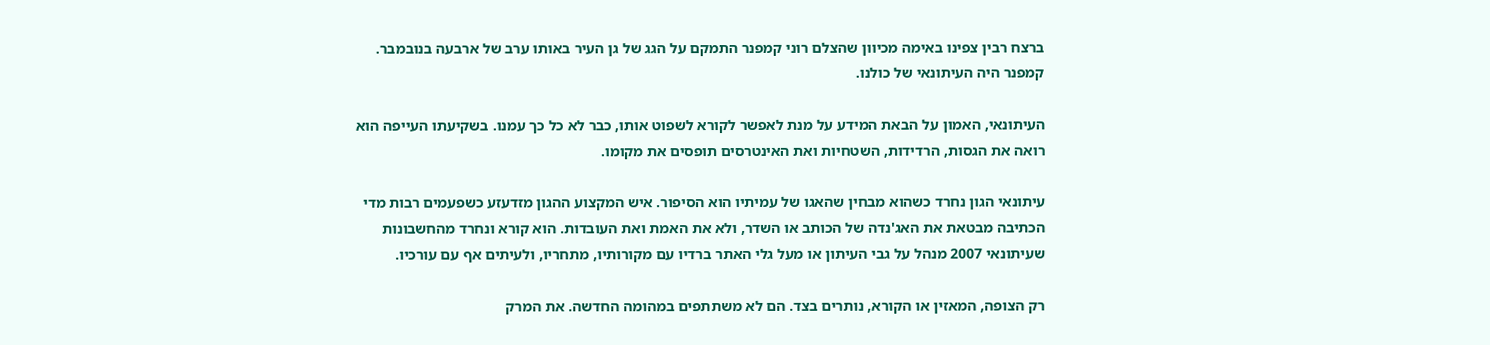ברצח רבין צפינו באימה מכיוון שהצלם רוני קמפנר התמקם על הגג של גן העיר באותו ערב של ארבעה בנובמבר. קמפנר היה העיתונאי של כולנו.

העיתונאי, האמון על הבאת המידע על מנת לאפשר לקורא לשפוט אותו, כבר לא כל כך עמנו. בשקיעתו העייפה הוא רואה את הגסות, הרדידות, השטחיות ואת האינטרסים תופסים את מקומו.

עיתונאי הגון נחרד כשהוא מבחין שהאגו של עמיתיו הוא הסיפור. איש המקצוע ההגון מזדעזע כשפעמים רבות מדי הכתיבה מבטאת את האג'נדה של הכותב או השדר, ולא את האמת ואת העובדות. הוא קורא ונחרד מהחשבונות שעיתונאי 2007 מנהל על גבי העיתון או מעל גלי האתר ברדיו עם מקורותיו, מתחריו, ולעיתים אף עם עורכיו.

רק הצופה, המאזין או הקורא, נותרים בצד. הם לא משתתפים במהומה החדשה. את המרק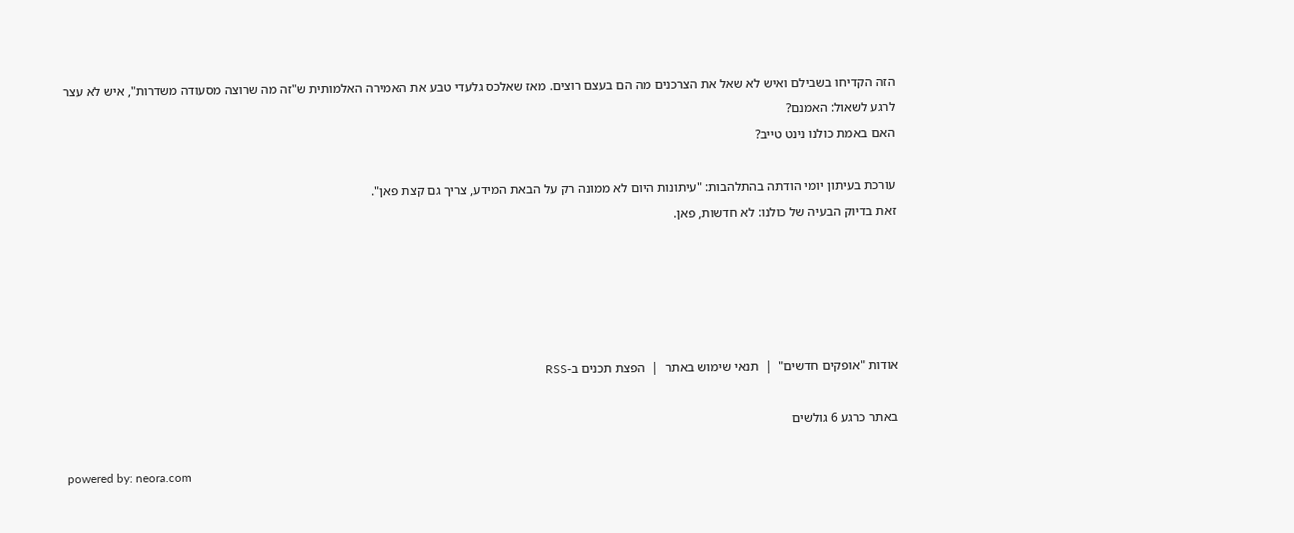הזה הקדיחו בשבילם ואיש לא שאל את הצרכנים מה הם בעצם רוצים. מאז שאלכס גלעדי טבע את האמירה האלמותית ש"זה מה שרוצה מסעודה משדרות", איש לא עצר לרגע לשאול: האמנם?
האם באמת כולנו נינט טייב?

עורכת בעיתון יומי הודתה בהתלהבות: "עיתונות היום לא ממונה רק על הבאת המידע, צריך גם קצת פאן".
זאת בדיוק הבעיה של כולנו: לא חדשות, פאן.





אודות "אופקים חדשים"  |  תנאי שימוש באתר  |  הפצת תכנים ב-RSS

באתר כרגע 6 גולשים

powered by: neora.com